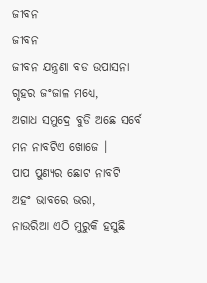ଜୀବନ
ଜୀବନ
ଜୀବନ ଯନ୍ତ୍ରଣା ବଡ ଉପାସନା
ଗୃହର ଜଂଜାଳ ମଧ୍ୟେ,
ଅଗାଧ ସମୁଦ୍ରେ ବୁଡି ଅଛେ ସର୍ବେ
ମନ ନାବଟିଏ ଖୋଜେ ।
ପାପ ପୁଣ୍ୟର ଛୋଟ ନାବଟି
ଅହଂ ଭାବରେ ଭରା,
ନାଉରିଆ ଏଠି ମୁରୁକି ହସୁଛି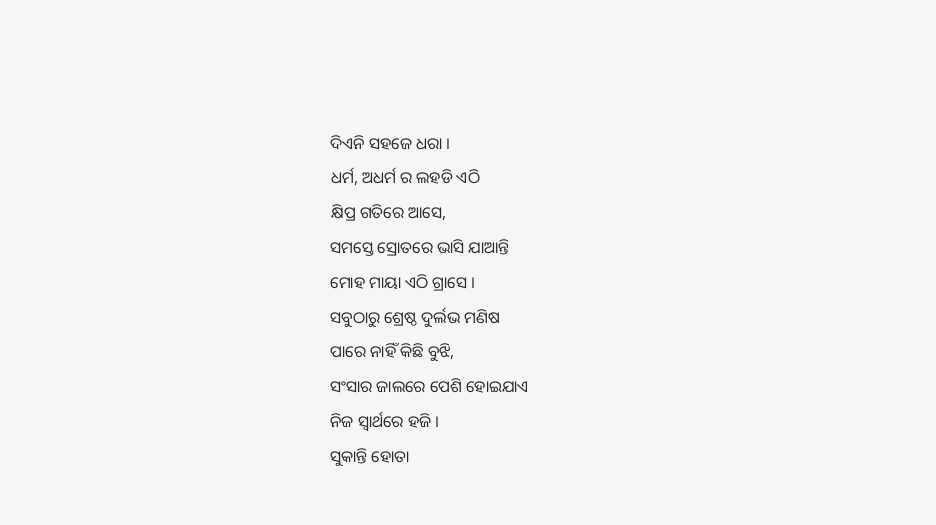ଦିଏନି ସହଜେ ଧରା ।
ଧର୍ମ, ଅଧର୍ମ ର ଲହଡି ଏଠି
କ୍ଷିପ୍ର ଗତିରେ ଆସେ,
ସମସ୍ତେ ସ୍ରୋତରେ ଭାସି ଯାଆନ୍ତି
ମୋହ ମାୟା ଏଠି ଗ୍ରାସେ ।
ସବୁଠାରୁ ଶ୍ରେଷ୍ଠ ଦୁର୍ଲଭ ମଣିଷ
ପାରେ ନାହିଁ କିଛି ବୁଝି,
ସଂସାର ଜାଲରେ ପେଶି ହୋଇଯାଏ
ନିଜ ସ୍ୱାର୍ଥରେ ହଜି ।
ସୁକାନ୍ତି ହୋତା